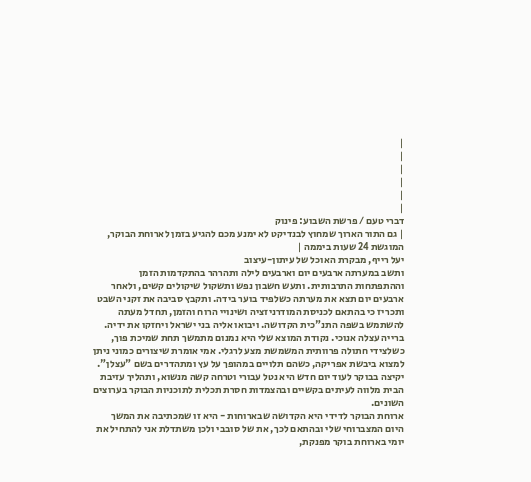|
|
|
|
|
|
דברי טעם / פרשת השבוע: פינוק
| גם התור הארוך שמחוץ לבנדיקט לא ימנע מכם להגיע בזמן לארוחת הבוקר, המוגשת 24 שעות ביממה |
יעל רייף, מבקרת האוכל של עיתון-עיצוב
ותשב במערתה ארבעים יום וארבעים לילה ותהרהר בהתקדמות הזמן וההתפתחות התרבותית. ותעש חשבון נפש ותשקול שיקולים קשים, ולאחר ארבעים יום תצא את מערתה כשלפיד בוער בידה. ותקבץ סביבה את זקני השבט ותכריז כי בהתאם לכניסת המודרניזציה ושינויי הרוח והזמן, תחדל מעתה להשתמש בשפה התנ"כית הקדושה. ויבואו אליה בני ישראל ויחזקו את ידיה.
ברייה עצלה אנוכי. נקודת המוצא שלי היא נמנום מתמשך תחת שמיכת פוך, כשלצידי חתולה פרוותית המשמשת מצע לרגלי. אמי אומרת שיצורים כמוני ניתן למצוא ביבשת אפריקה, כשהם תלויים במהופך על עץ ומתהדרים בשם "עצלן". יקיצה בבוקר לעוד יום חדש היא נטל עבורי וטרחה קשה מנשוא, ותהליך עזיבת הבית מלווה לעיתים בקשיים ובהצמדות חסרת תכלית לתוכניות הבוקר בערוצים השונים.
ארוחת הבוקר לדידי היא הקדושה שבארוחות - היא זו שמכתיבה את המשך היום המצברוחי שלי ובהתאם לכך, את של סובבי ולכן משתדלת אני להתחיל את יומי בארוחת בוקר מפנקת,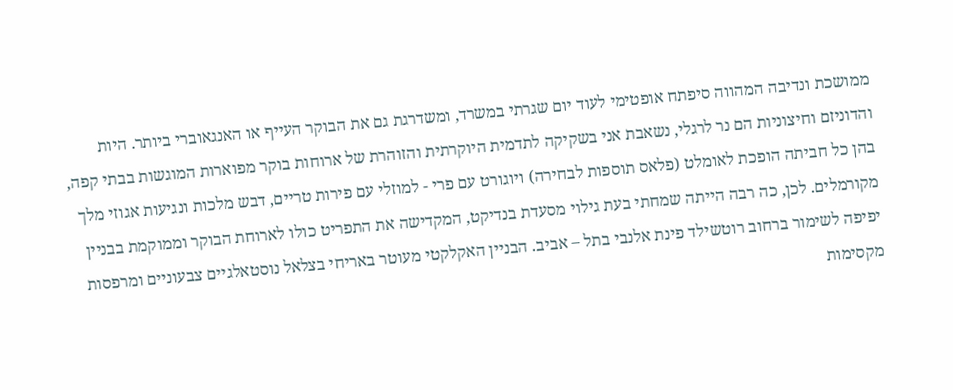ממושכת ונדיבה המהווה סיפתח אופטימי לעוד יום שגרתי במשרד, ומשדרגת גם את הבוקר העייף או האנגאוברי ביותר. היות והדוניזם וחיצוניות הם נר לרגלי, נשאבת אני בשקיקה לתדמית היוקרתית והזוהרת של ארוחות בוקר מפוארות המוגשות בבתי קפה, בהן כל חביתה הופכת לאומלט (פלאס תוספות לבחירה) ויוגורט עם פרי - למוזלי עם פירות טריים, דבש מלכות ונגיעות אגוזי מלך מקורמלים. לכן, כה רבה הייתה שמחתי בעת גילוי מסעדת בנדיקט, המקדישה את התפריט כולו לארוחת הבוקר וממוקמת בבניין יפיפה לשימור ברחוב רוטשילד פינת אלנבי בתל – אביב. הבניין האקלקטי מעוטר באריחי בצלאל נוסטאלגיים צבעוניים ומרפסות מקסימות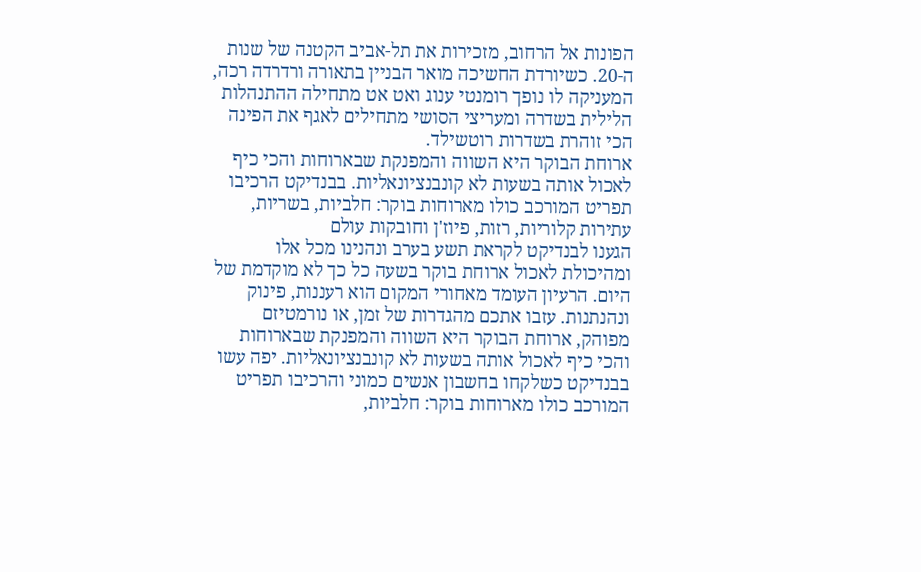הפונות אל הרחוב, מזכירות את תל-אביב הקטנה של שנות ה-20. כשיורדת החשיכה מואר הבניין בתאורה ורדרדה רכה, המעניקה לו נופך רומנטי ענוג ואט אט מתחילה ההתנהלות הלילית בשדרה ומעריצי הסושי מתחילים לאגף את הפינה הכי זוהרת בשדרות רוטשילד.
ארוחת הבוקר היא השווה והמפנקת שבארוחות והכי כיף לאכול אותה בשעות לא קונבנציונאליות. בבנדיקט הרכיבו תפריט המורכב כולו מארוחות בוקר: חלביות, בשריות, עתירות קלוריות, רזות, פיוז'ן וחובקות עולם
הגענו לבנדיקט לקראת תשע בערב ונהנינו מכל אלו ומהיכולת לאכול ארוחת בוקר בשעה כל כך לא מוקדמת של היום. הרעיון העומד מאחורי המקום הוא רעננות, פינוק ונהנתנות. עזבו אתכם מהגדרות של זמן, או נורמטיזם מפוהק, ארוחת הבוקר היא השווה והמפנקת שבארוחות והכי כיף לאכול אותה בשעות לא קונבנציונאליות. יפה עשו בבנדיקט כשלקחו בחשבון אנשים כמוני והרכיבו תפריט המורכב כולו מארוחות בוקר: חלביות,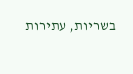בשריות, עתירות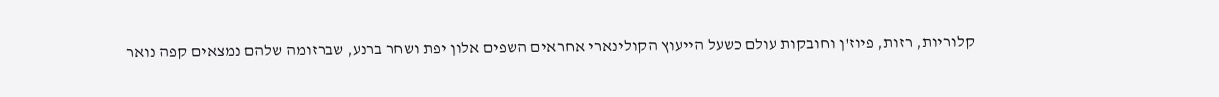קלוריות, רזות, פיוז'ן וחובקות עולם כשעל הייעוץ הקולינארי אחראים השפים אלון יפת ושחר ברנע, שברזומה שלהם נמצאים קפה נואר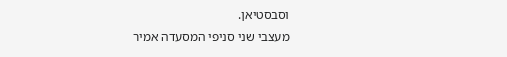וסבסטיאן.
מעצבי שני סניפי המסעדה אמיר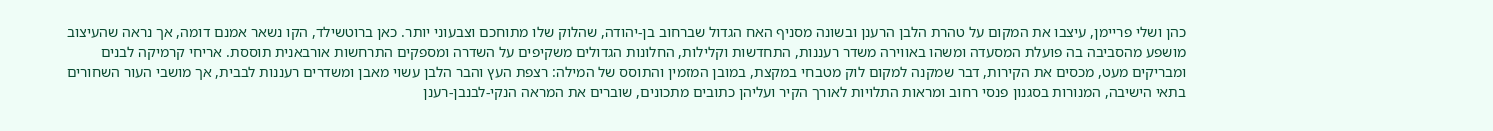כהן ושלי פריימן, עיצבו את המקום על טהרת הלבן הרענן ובשונה מסניף האח הגדול שברחוב בן-יהודה, שהלוק שלו מתוחכם וצבעוני יותר. כאן ברוטשילד, הקו נשאר אמנם דומה, אך נראה שהעיצוב מושפע מהסביבה בה פועלת המסעדה ומשהו באווירה משדר רעננות, התחדשות וקלילות, החלונות הגדולים משקיפים על השדרה ומספקים התרחשות אורבאנית תוססת. אריחי קרמיקה לבנים ומבריקים מעט, מכסים את הקירות, דבר שמקנה למקום לוק מטבחי במקצת, במובן המזמין והתוסס של המילה: רצפת העץ והבר הלבן עשוי מאבן ומשדרים רעננות לבבית, אך מושבי העור השחורים בתאי הישיבה, המנורות בסגנון פנסי רחוב ומראות התלויות לאורך הקיר ועליהן כתובים מתכונים, שוברים את המראה הנקי-לבנבן-רענן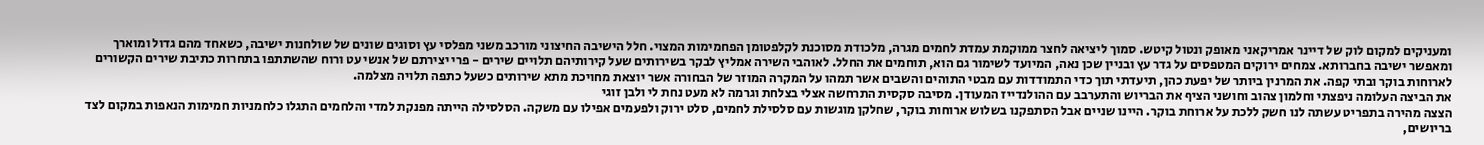ומעניקים למקום לוק של דיינר אמריקאני מאופק ונטול קיטש. סמוך ליציאה לחצר ממוקמת עמדת לחמים מגרה, מלכודת מסוכנת לקלפטומן הפחמימות המצוי. חלל הישיבה החיצוני מורכב משני מפלסי עץ וסוגים שונים של שולחנות ישיבה, כשאחד מהם גדול ומוארך ומאפשר ישיבה בחברותא. צמחים ירוקים המטפסים על גדר עץ ובניין שכן נאה, המיועד לשימור גם הוא, תוחמים את החלל. לאוהבי השירה אמליץ לבקר בשירותים שעל קירותיהם תלויים שירים - פרי יצירתם של אנשי עט ורוח שהשתתפו בתחרות כתיבת שירים הקשורים לארוחות בוקר ובתי קפה. את המרנין ביותר של יפעת כהן, תיעדתי תוך כדי התמודדות עם מבטי התוהים והשבים אשר תמהו על המקרה המוזר של הבחורה אשר יוצאת מחויכת מתא שירותים כשעל כתפה תלויה מצלמה.
את הביצה העלומה ניפצתי וחלמון צהוב וחושני הציף את הבריוש והתערבב עם ההולנדייז המעודן. מסיבה סקסית התרחשה אצלי בצלחת וגרמה לא מעט נחת לי ולבן זוגי
הצצה מהירה בתפריט עשתה לנו חשק ללכת על ארוחת בוקר. היינו שניים אבל הסתפקנו בשלוש ארוחות בוקר, שחלקן מוגשות עם סלסילת לחמים, סלט ירוק ולפעמים אפילו עם משקה. הסלסילה הייתה מפנקת למדי והלחמים התגלו כלחמניות חמימות הנאפות במקום לצד בריושים,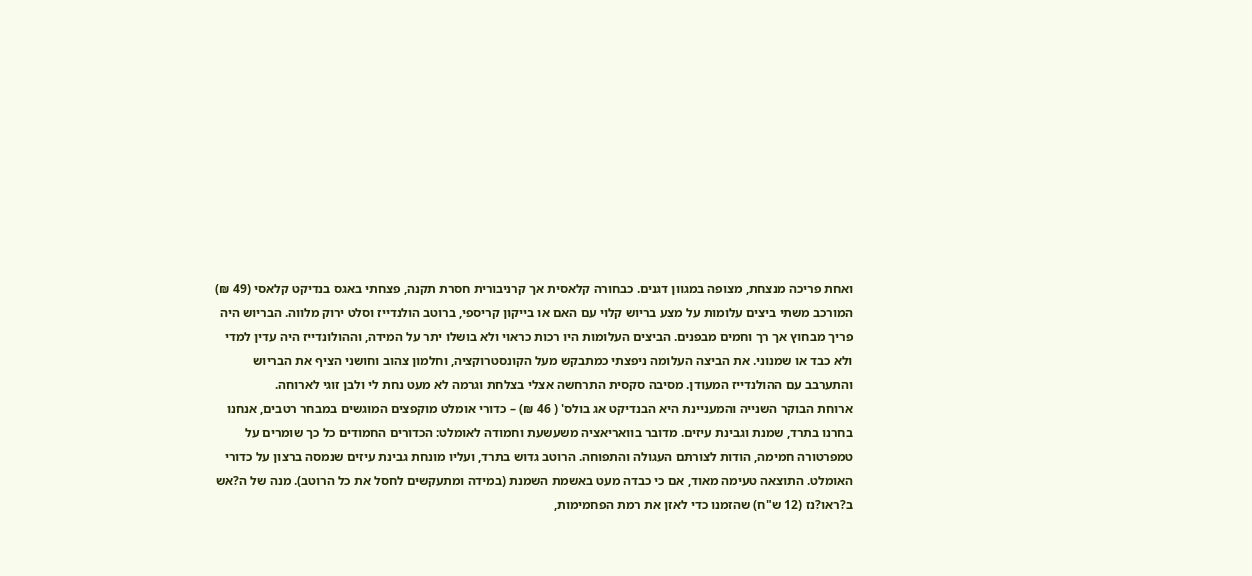ואחת פריכה מנצחת, מצופה במגוון דגנים. כבחורה קלאסית אך קרניבורית חסרת תקנה, פצחתי באגס בנדיקט קלאסי (49 ₪) המורכב משתי ביצים עלומות על מצע בריוש קלוי עם האם או בייקון קריספי, ברוטב הולנדייז וסלט ירוק מלווה. הבריוש היה פריך מבחוץ אך רך וחמים מבפנים. הביצים העלומות היו רכות כראוי ולא בושלו יתר על המידה, וההולונדייז היה עדין למדי ולא כבד או שמנוני. את הביצה העלומה ניפצתי כמתבקש מעל הקונסטרוקציה, וחלמון צהוב וחושני הציף את הבריוש והתערבב עם ההולנדייז המעודן. מסיבה סקסית התרחשה אצלי בצלחת וגרמה לא מעט נחת לי ולבן זוגי לארוחה.
ארוחת הבוקר השנייה והמעניינת היא הבנדיקט אג בולס' ( 46 ₪) – כדורי אומלט מוקפצים המוגשים במבחר רטבים, אנחנו בחרנו בתרד, שמנת וגבינת עיזים. מדובר בוואריאציה משעשעת וחמודה לאומלט: הכדורים החמודים כל כך שומרים על טמפרטורה חמימה, הודות לצורתם העגולה והתפוחה. הרוטב גדוש בתרד, ועליו מונחת גבינת עיזים שנמסה ברצון על כדורי האומלט. התוצאה טעימה מאוד, אם כי כבדה מעט באשמת השמנת (במידה ומתעקשים לחסל את כל הרוטב). מנה של ה?אש ב?ראו?נז (12 ש"ח) שהזמנו כדי לאזן את רמת הפחמימות,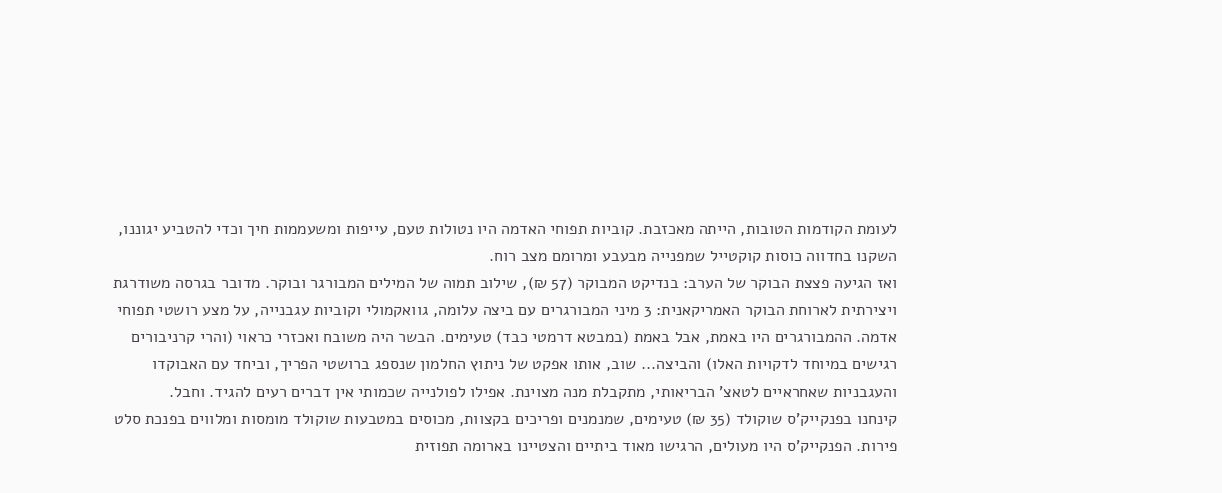לעומת הקודמות הטובות, הייתה מאכזבת. קוביות תפוחי האדמה היו נטולות טעם, עייפות ומשעממות חיך וכדי להטביע יגוננו, השקנו בחדווה כוסות קוקטייל שמפנייה מבעבע ומרומם מצב רוח.
ואז הגיעה פצצת הבוקר של הערב: בנדיקט המבוקר (57 ₪), שילוב תמוה של המילים המבורגר ובוקר. מדובר בגרסה משודרגת ויצירתית לארוחת הבוקר האמריקאנית: 3 מיני המבורגרים עם ביצה עלומה, גוואקמולי וקוביות עגבנייה, על מצע רושטי תפוחי אדמה. ההמבורגרים היו באמת, אבל באמת (במבטא דרמטי כבד) טעימים. הבשר היה משובח ואכזרי כראוי (והרי קרניבורים רגישים במיוחד לדקויות האלו) והביצה... שוב, אותו אפקט של ניתוץ החלמון שנספג ברושטי הפריך, וביחד עם האבוקדו והעגבניות שאחראיים לטאצ' הבריאותי, מתקבלת מנה מצוינת. אפילו לפולנייה שכמותי אין דברים רעים להגיד. וחבל.
קינחנו בפנקייק'ס שוקולד (35 ₪) טעימים, שמנמנים ופריכים בקצוות, מכוסים במטבעות שוקולד מומסות ומלווים בפנכת סלט פירות. הפנקייק'ס היו מעולים, הרגישו מאוד ביתיים והצטיינו בארומה תפוזית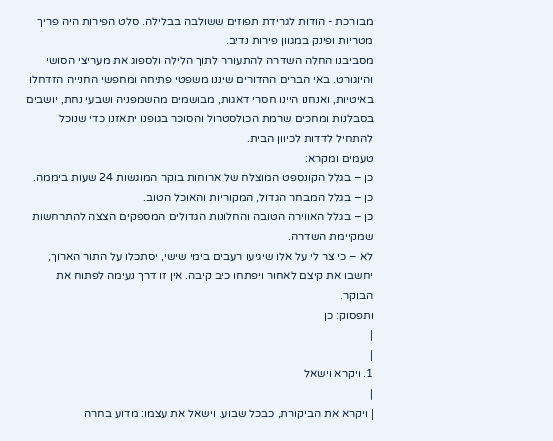מבורכת - הודות לגרידת תפוזים ששולבה בבלילה. סלט הפירות היה פריך מטריות ופינק במגוון פירות נדיב.
מסביבנו החלה השדרה להתעורר לתוך הלילה ולספוג את מעריצי הסושי והיוגורט. באי הברים ההדורים שיננו משפטי פתיחה ומחפשי החנייה הזדחלו באיטיות, ואנחנו היינו חסרי דאגות, מבושמים מהשמפניה ושבעי נחת, יושבים בסבלנות ומחכים שרמת הכולסטרול והסוכר בגופנו יתאזנו כדי שנוכל להתחיל לדדות לכיוון הבית.
טעמים ומקרא:
כן – בגלל הקונספט המוצלח של ארוחות בוקר המוגשות 24 שעות ביממה.
כן – בגלל המבחר הגדול, המקוריות והאוכל הטוב.
כן – בגלל האווירה הטובה והחלונות הגדולים המספקים הצצה להתרחשות שמקיימת השדרה.
לא – כי צר לי על אלו שיגיעו רעבים בימי שישי, יסתכלו על התור הארוך, יחשבו את קיצם לאחור ויפתחו כיב קיבה. אין זו דרך נעימה לפתוח את הבוקר.
ותפסוק: כן
|
|
1. ויקרא וישאל
|
| ויקרא את הביקורת, כבכל שבוע. וישאל את עצמו: מדוע בחרה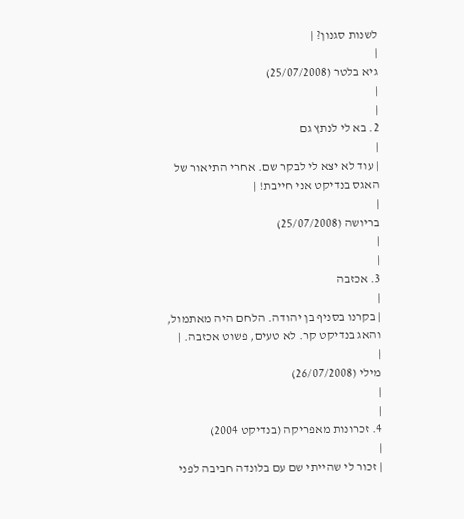לשנות סגנון? |
|
גיא בלטר (25/07/2008)
|
|
2. בא לי לנתץ גם
|
| עוד לא יצא לי לבקר שם. אחרי התיאור של האגס בנדיקט אני חייבת! |
|
בריושה (25/07/2008)
|
|
3. אכזבה
|
| בקרנו בסניף בן יהודה. הלחם היה מאתמול, והאג בנדיקט קר. לא טעים, פשוט אכזבה. |
|
מילי (26/07/2008)
|
|
4. זכרונות מאפריקה (בנדיקט 2004)
|
| זכור לי שהייתי שם עם בלונדה חביבה לפני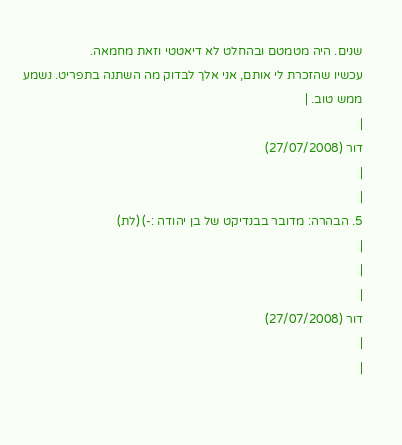שנים. היה מטמטם ובהחלט לא דיאטטי וזאת מחמאה.
עכשיו שהזכרת לי אותם, אני אלך לבדוק מה השתנה בתפריט. נשמע ממש טוב. |
|
דור (27/07/2008)
|
|
5. הבהרה: מדובר בבנדיקט של בן יהודה :-) (לת)
|
|
|
דור (27/07/2008)
|
|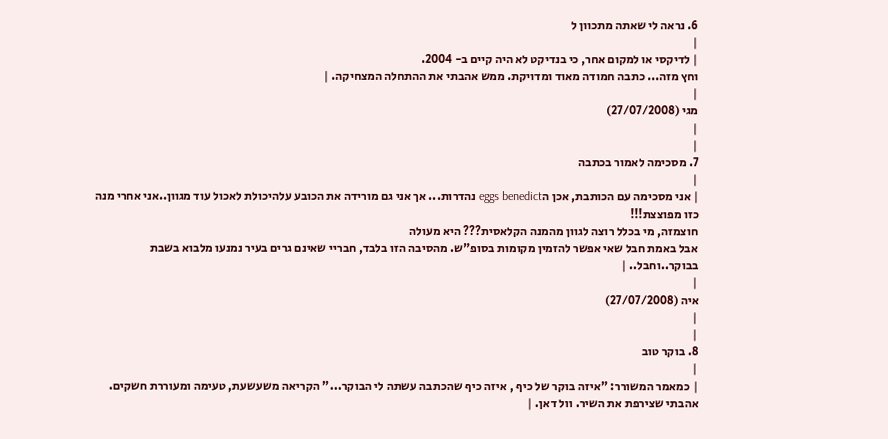6. נראה לי שאתה מתכוון ל
|
| לדיקסי או למקום אחר, כי בנדיקט לא היה קיים ב- 2004.
וחץ מזה... כתבה חמודה מאוד ומדויקת. ממש אהבתי את ההתחלה המצחיקה. |
|
מגי (27/07/2008)
|
|
7. מסכימה לאמור בכתבה
|
| אני מסכימה עם הכותבת, אכן הeggs benedict נהדרות... אך אני גם מורידה את הכובע עלהיכולת לאכול עוד מגוון..אני אחרי מנה כזו מפוצצת!!!
חוצמזה, מי בכלל רוצה לגוון מהמנה הקלאסית??? היא מעולה
אבל באמת חבל שאי אפשר להזמין מקומות בסופ"ש. מהסיבה הזו בלבד, חבריי שאינם גרים בעיר נמנעו מלבוא בשבת בבוקר..וחבל.. |
|
איה (27/07/2008)
|
|
8. בוקר טוב
|
| כמאמר המשורר: "איזה בוקר של כיף , איזה כיף שהכתבה עשתה לי הבוקר..." הקריאה משעשעת, טעימה ומעוררת חשקים. אהבתי שצירפת את השיר. וול דאן. |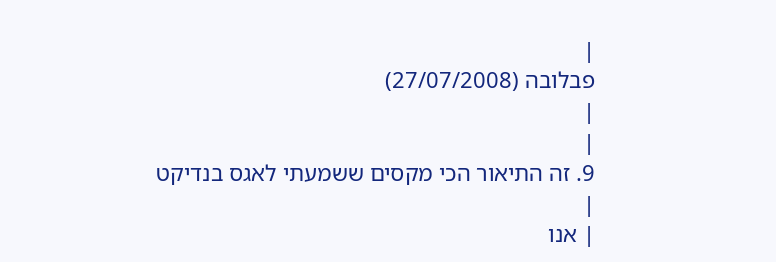|
פבלובה (27/07/2008)
|
|
9. זה התיאור הכי מקסים ששמעתי לאגס בנדיקט
|
| אנו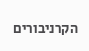הקרניבורים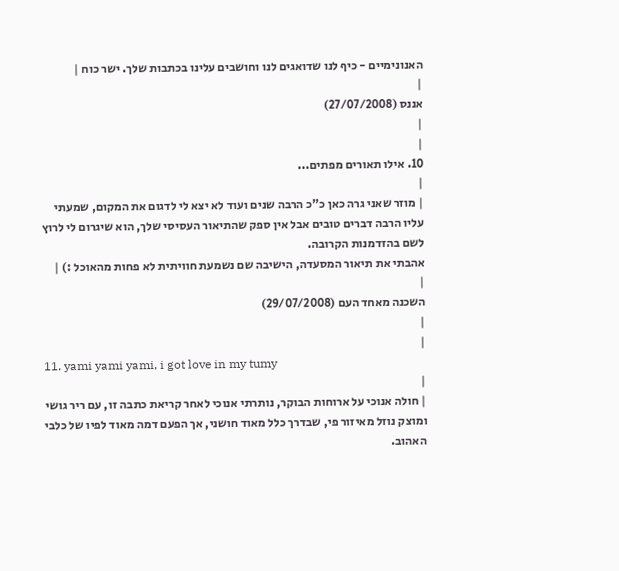האנונימיים - כיף לנו שדואגים לנו וחושבים עלינו בכתבות שלך. ישר כוח |
|
אננס (27/07/2008)
|
|
10. אילו תאורים מפתים...
|
| מוזר שאני גרה כאן כ"כ הרבה שנים ועוד לא יצא לי לדגום את המקום, שמעתי עליו הרבה דברים טובים אבל אין ספק שהתיאור העסיסי שלך, הוא שיגרום לי לרוץ לשם בהזדמנות הקרובה.
אהבתי את תיאור המסעדה, הישיבה שם נשמעת חוויתית לא פחות מהאוכל :) |
|
השכנה מאחד העם (29/07/2008)
|
|
11. yami yami yami, i got love in my tumy
|
| חולה אנוכי על ארוחות הבוקר, נותרתי אנוכי לאחר קריאת כתבה זו, עם ריר גושי ומוצק נוזל מאיזור פי, שבדרך כלל מאוד חושני, אך הפעם דמה מאוד לפיו של כלבי האהוב.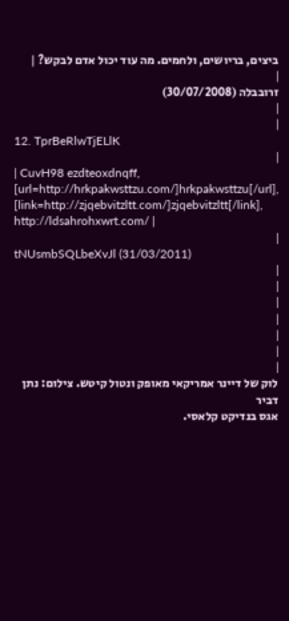ביצים, בריושים, ולחמים. מה עוד יכול אדם לבקש? |
|
זרובבלה (30/07/2008)
|
|
12. TprBeRlwTjELlK
|
| CuvH98 ezdteoxdnqff, [url=http://hrkpakwsttzu.com/]hrkpakwsttzu[/url], [link=http://zjqebvitzltt.com/]zjqebvitzltt[/link], http://ldsahrohxwrt.com/ |
|
tNUsmbSQLbeXvJl (31/03/2011)
|
|
|
|
|
|
|
לוק של דיינר אמריקאי מאופק ונטול קיטש. צילום: נתן דביר
אגס בנדיקט קלאסי.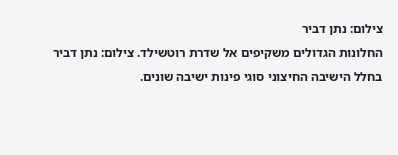צילום: נתן דביר
החלונות הגדולים משקיפים אל שדרת רוטשילד. צילום: נתן דביר
בחלל הישיבה החיצוני סוגי פינות ישיבה שונים.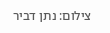צילום: נתן דביר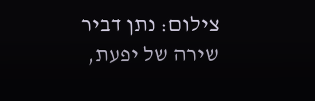צילום: נתן דביר
שירה של יפעת,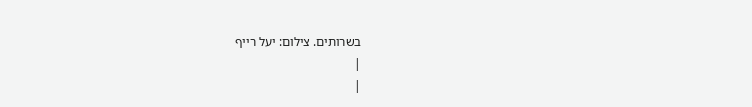בשרותים. צילום: יעל רייף
|
|